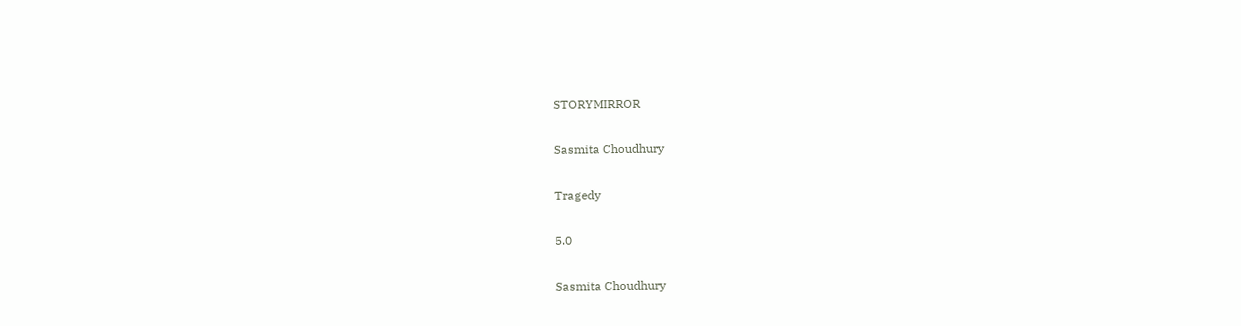STORYMIRROR

Sasmita Choudhury

Tragedy

5.0

Sasmita Choudhury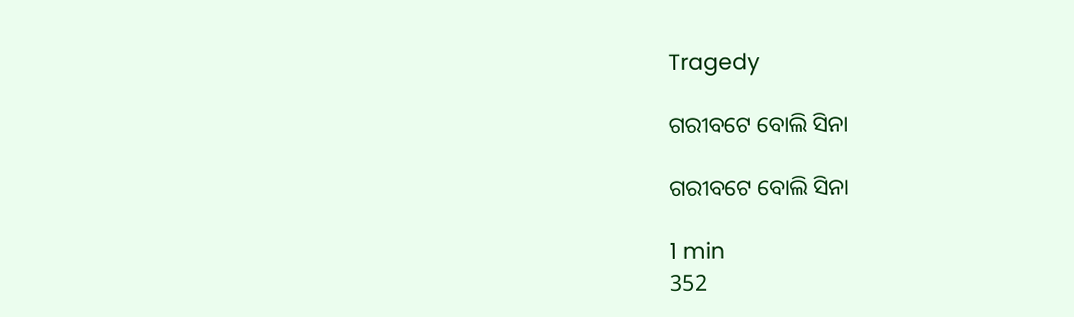Tragedy

ଗରୀବଟେ ବୋଲି ସିନା

ଗରୀବଟେ ବୋଲି ସିନା

1 min
352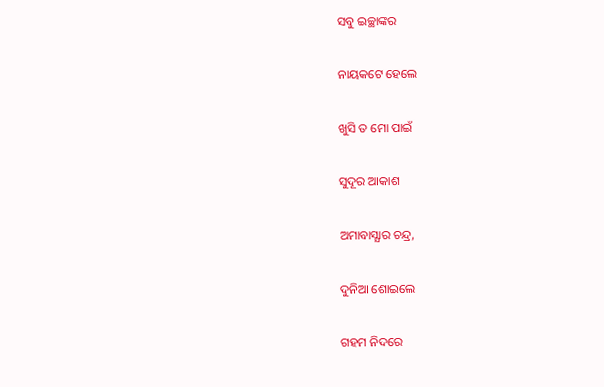ସବୁ ଇଚ୍ଛାଙ୍କର

ନାୟକଟେ ହେଲେ

ଖୁସି ତ ମୋ ପାଇଁ

ସୁଦୂର ଆକାଶ

ଅମାବାସ୍ଯାର ଚନ୍ଦ୍ର,

ଦୁନିଆ ଶୋଇଲେ

ଗହମ ନିଦରେ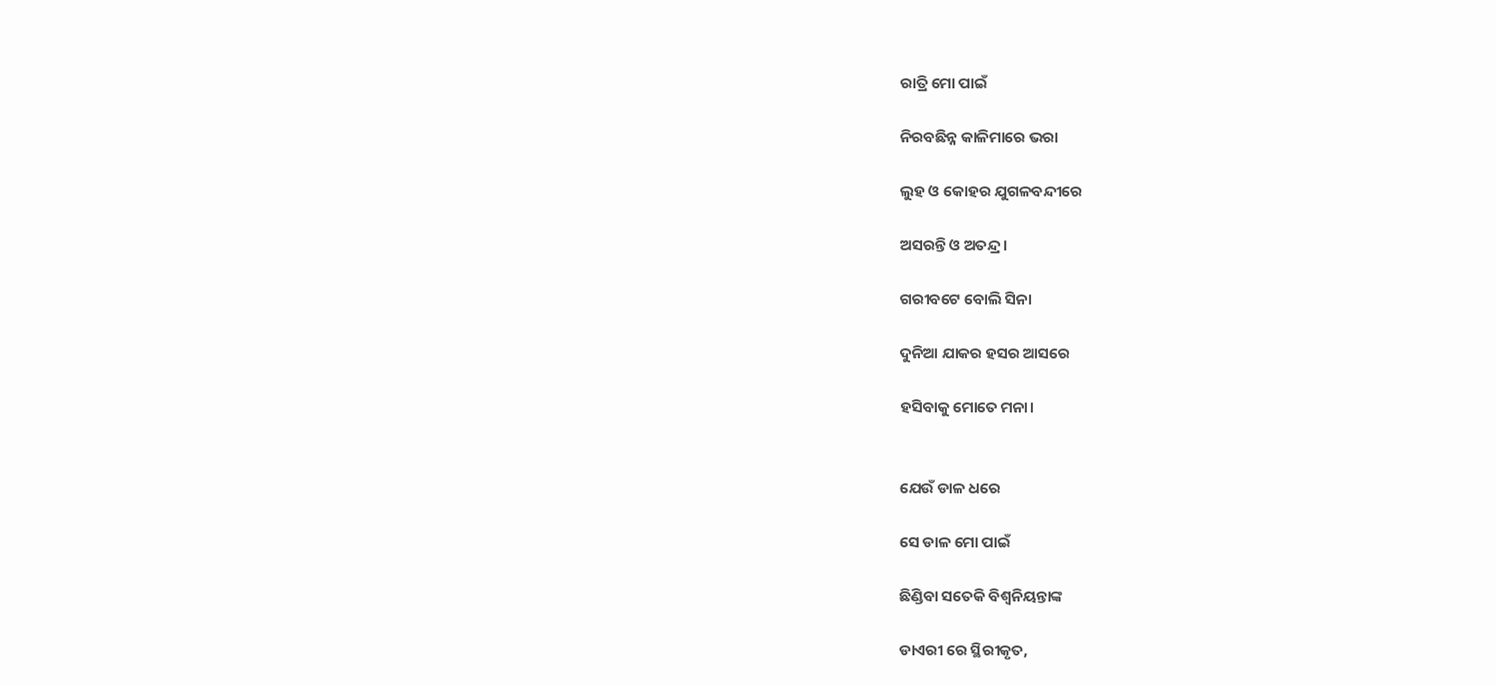ରାତ୍ରି ମୋ ପାଇଁ

ନିରବଛିନ୍ନ କାଳିମାରେ ଭରା

ଲୁହ ଓ କୋହର ଯୁଗଳବନ୍ଦୀରେ

ଅସରନ୍ତି ଓ ଅତନ୍ଦ୍ର।

ଗରୀବଟେ ବୋଲି ସିନା

ଦୁନିଆ ଯାକର ହସର ଆସରେ

ହସିବାକୁ ମୋତେ ମନା।


ଯେଉଁ ଡାଳ ଧରେ

ସେ ଡାଳ ମୋ ପାଇଁ

ଛିଣ୍ଡିବା ସତେକି ବିଶ୍ବନିୟନ୍ତାଙ୍କ

ଡାଏରୀ ରେ ସ୍ଥିରୀକୃତ,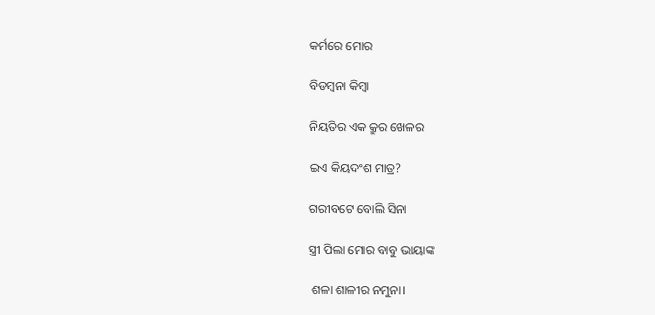କର୍ମରେ ମୋର

ବିଡମ୍ବନା କିମ୍ବା

ନିୟତିର ଏକ କ୍ରୁର ଖେଳର

ଇଏ କିୟଦଂଶ ମାତ୍ର?

ଗରୀବଟେ ବୋଲି ସିନା

ସ୍ତ୍ରୀ ପିଲା ମୋର ବାବୁ ଭାୟାଙ୍କ

 ଶଳା ଶାଳୀର ନମୁନା।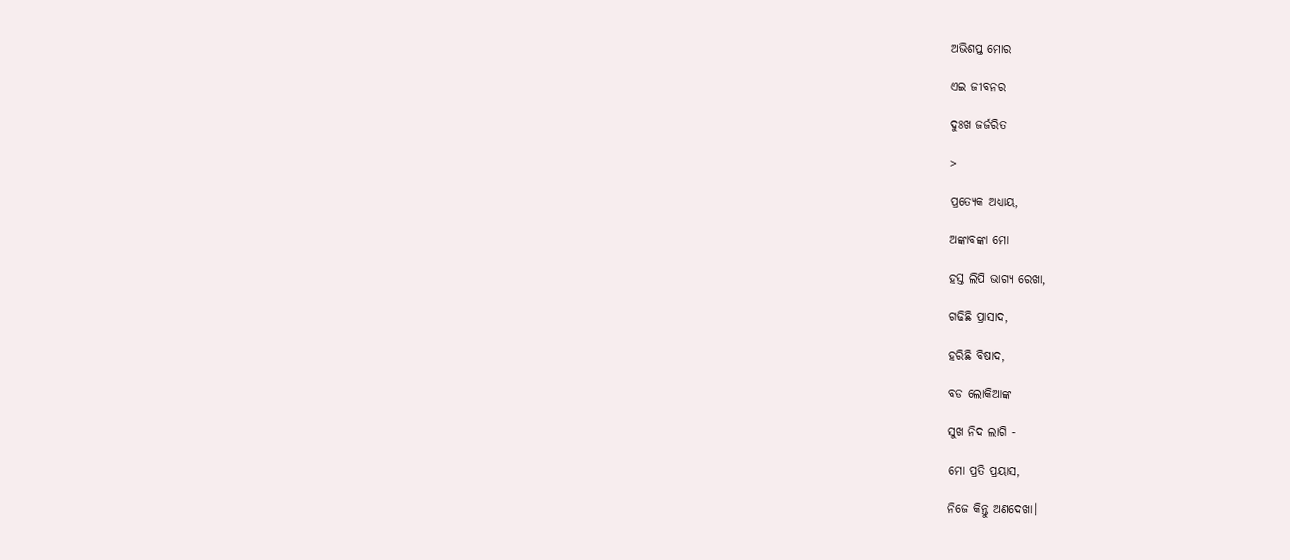ଅଭିଶପ୍ତ ମୋର

ଏଇ ଜୀବନର

ଦୁଃଖ ଜର୍ଜରିତ

>

ପ୍ରତ୍ଯେକ ଅଧ୍ଯାୟ,

ଅଙ୍କାବଙ୍କା ମୋ

ହସ୍ତ ଲିପି ଭାଗ୍ଯ ରେଖା,

ଗଢିଛି ପ୍ରାସାଦ,

ହରିଛି ବିଷାଦ,

ବଡ ଲୋକିଆଙ୍କ

ସୁଖ ନିଦ ଲାଗି -

ମୋ ପ୍ରତି ପ୍ରୟାସ,

ନିଜେ କିନ୍ତୁ ଅଣଦେଖା।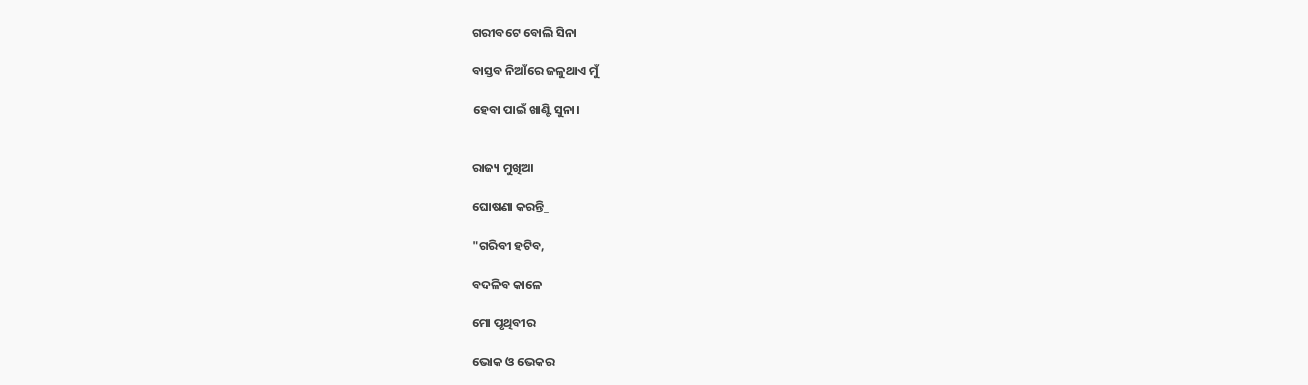ଗରୀବଟେ ବୋଲି ସିନା

ବାସ୍ତବ ନିଆଁରେ ଜଳୁଥାଏ ମୁଁ

ହେବା ପାଇଁ ଖାଣ୍ଟି ସୁନା।


ରାଜ୍ୟ ମୁଖିଆ

ଘୋଷଣା କରନ୍ତି_

"ଗରିବୀ ହଟିବ,

ବଦଳିବ କାଳେ

ମୋ ପୃଥିବୀର

ଭୋକ ଓ ଭେକର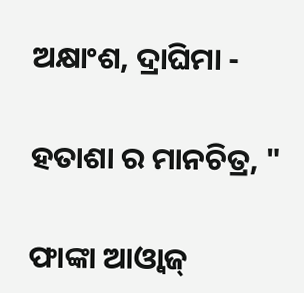ଅକ୍ଷାଂଶ, ଦ୍ରାଘିମା -

ହତାଶା ର ମାନଚିତ୍ର, "

ଫାଙ୍କା ଆଓ୍ବାଜ୍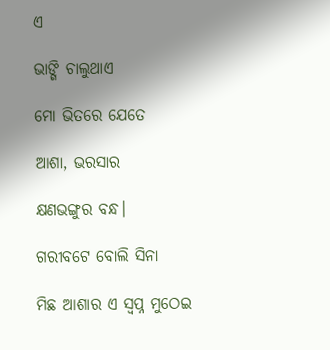ଏ

ଭାଙ୍ଗି ଚାଲୁଥାଏ

ମୋ ଭିତରେ ଯେତେ

ଆଶା, ଭରସାର

କ୍ଷଣଭଙ୍ଗୁର ବନ୍ଧ।

ଗରୀବଟେ ବୋଲି ସିନା

ମିଛ ଆଶାର ଏ ସ୍ବପ୍ନ ମୁଠେଇ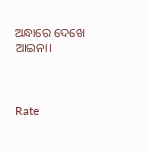ଅନ୍ଧାରେ ଦେଖେ ଆଇନା।



Rate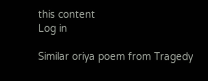this content
Log in

Similar oriya poem from Tragedy